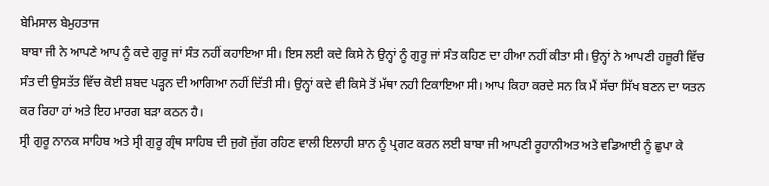ਬੇਮਿਸਾਲ ਬੇਮੁਹਤਾਜ
ਬਾਬਾ ਜੀ ਨੇ ਆਪਣੇ ਆਪ ਨੂੰ ਕਦੇ ਗੁਰੂ ਜਾਂ ਸੰਤ ਨਹੀਂ ਕਹਾਇਆ ਸੀ। ਇਸ ਲਈ ਕਦੇ ਕਿਸੇ ਨੇ ਉਨ੍ਹਾਂ ਨੂੰ ਗੁਰੂ ਜਾਂ ਸੰਤ ਕਹਿਣ ਦਾ ਹੀਆ ਨਹੀਂ ਕੀਤਾ ਸੀ। ਉਨ੍ਹਾਂ ਨੇ ਆਪਣੀ ਹਜ਼ੂਰੀ ਵਿੱਚ ਸੰਤ ਦੀ ਉਸਤੱਤ ਵਿੱਚ ਕੋਈ ਸ਼ਬਦ ਪੜ੍ਹਨ ਦੀ ਆਗਿਆ ਨਹੀਂ ਦਿੱਤੀ ਸੀ। ਉਨ੍ਹਾਂ ਕਦੇ ਵੀ ਕਿਸੇ ਤੋਂ ਮੱਥਾ ਨਹੀ ਟਿਕਾਇਆ ਸੀ। ਆਪ ਕਿਹਾ ਕਰਦੇ ਸਨ ਕਿ ਮੈਂ ਸੱਚਾ ਸਿੱਖ ਬਣਨ ਦਾ ਯਤਨ ਕਰ ਰਿਹਾ ਹਾਂ ਅਤੇ ਇਹ ਮਾਰਗ ਬੜਾ ਕਠਨ ਹੈ।
ਸ੍ਰੀ ਗੁਰੂ ਨਾਨਕ ਸਾਹਿਬ ਅਤੇ ਸ੍ਰੀ ਗੁਰੂ ਗ੍ਰੰਥ ਸਾਹਿਬ ਦੀ ਜੁਗੋ ਜੁੱਗ ਰਹਿਣ ਵਾਲੀ ਇਲਾਹੀ ਸ਼ਾਨ ਨੂੰ ਪ੍ਰਗਟ ਕਰਨ ਲਈ ਬਾਬਾ ਜੀ ਆਪਣੀ ਰੂਹਾਨੀਅਤ ਅਤੇ ਵਡਿਆਈ ਨੂੰ ਛੁਪਾ ਕੇ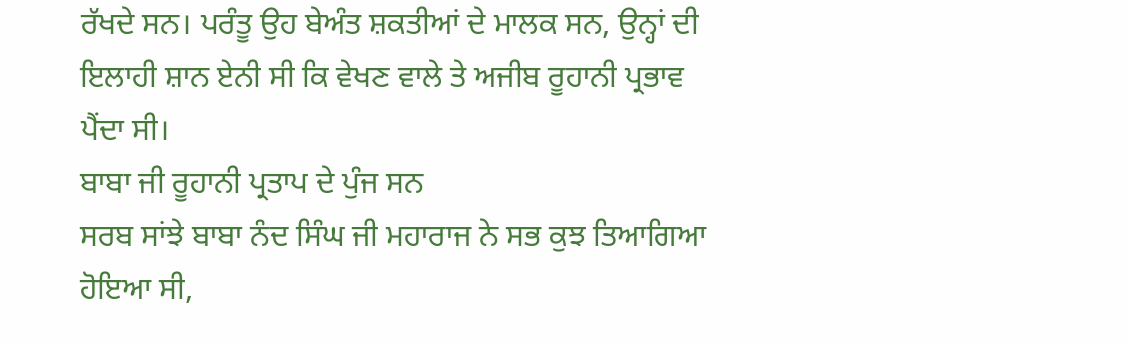ਰੱਖਦੇ ਸਨ। ਪਰੰਤੂ ਉਹ ਬੇਅੰਤ ਸ਼ਕਤੀਆਂ ਦੇ ਮਾਲਕ ਸਨ, ਉਨ੍ਹਾਂ ਦੀ ਇਲਾਹੀ ਸ਼ਾਨ ਏਨੀ ਸੀ ਕਿ ਵੇਖਣ ਵਾਲੇ ਤੇ ਅਜੀਬ ਰੂਹਾਨੀ ਪ੍ਰਭਾਵ ਪੈਂਦਾ ਸੀ।
ਬਾਬਾ ਜੀ ਰੂਹਾਨੀ ਪ੍ਰਤਾਪ ਦੇ ਪੁੰਜ ਸਨ
ਸਰਬ ਸਾਂਝੇ ਬਾਬਾ ਨੰਦ ਸਿੰਘ ਜੀ ਮਹਾਰਾਜ ਨੇ ਸਭ ਕੁਝ ਤਿਆਗਿਆ ਹੋਇਆ ਸੀ,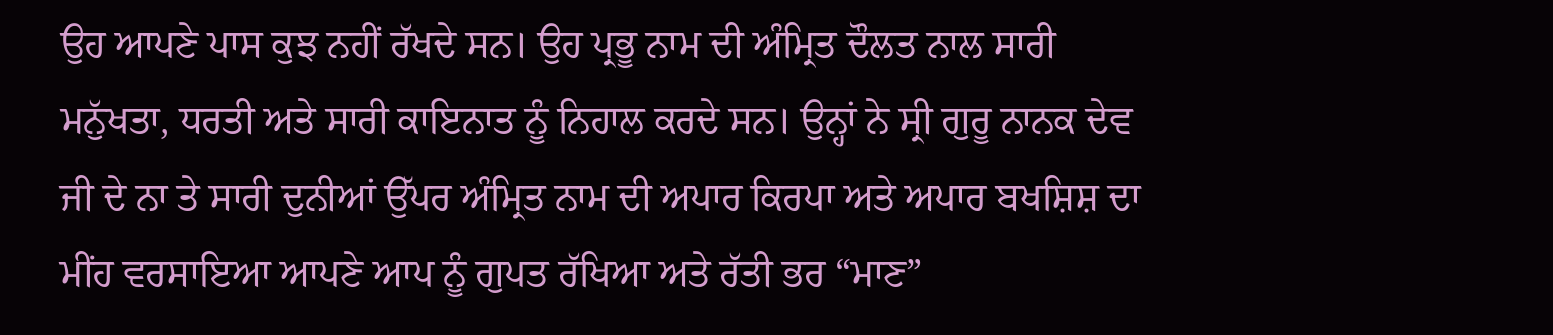ਉਹ ਆਪਣੇ ਪਾਸ ਕੁਝ ਨਹੀਂ ਰੱਖਦੇ ਸਨ। ਉਹ ਪ੍ਰਭੂ ਨਾਮ ਦੀ ਅੰਮ੍ਰਿਤ ਦੌਲਤ ਨਾਲ ਸਾਰੀ ਮਨੁੱਖਤਾ, ਧਰਤੀ ਅਤੇ ਸਾਰੀ ਕਾਇਨਾਤ ਨੂੰ ਨਿਹਾਲ ਕਰਦੇ ਸਨ। ਉਨ੍ਹਾਂ ਨੇ ਸ੍ਰੀ ਗੁਰੂ ਨਾਨਕ ਦੇਵ ਜੀ ਦੇ ਨਾ ਤੇ ਸਾਰੀ ਦੁਨੀਆਂ ਉੱਪਰ ਅੰਮ੍ਰਿਤ ਨਾਮ ਦੀ ਅਪਾਰ ਕਿਰਪਾ ਅਤੇ ਅਪਾਰ ਬਖਸ਼ਿਸ਼ ਦਾ ਮੀਂਹ ਵਰਸਾਇਆ ਆਪਣੇ ਆਪ ਨੂੰ ਗੁਪਤ ਰੱਖਿਆ ਅਤੇ ਰੱਤੀ ਭਰ “ਮਾਣ”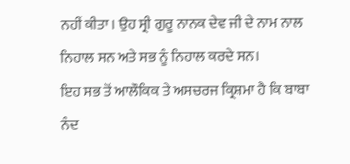ਨਹੀਂ ਕੀਤਾ। ਉਹ ਸ੍ਰੀ ਗੁਰੂ ਨਾਨਕ ਦੇਵ ਜੀ ਦੇ ਨਾਮ ਨਾਲ ਨਿਹਾਲ ਸਨ ਅਤੇ ਸਭ ਨੂੰ ਨਿਹਾਲ ਕਰਦੇ ਸਨ।
ਇਹ ਸਭ ਤੋਂ ਆਲੌਕਿਕ ਤੇ ਅਸਚਰਜ ਕ੍ਰਿਸ਼ਮਾ ਹੈ ਕਿ ਬਾਬਾ ਨੰਦ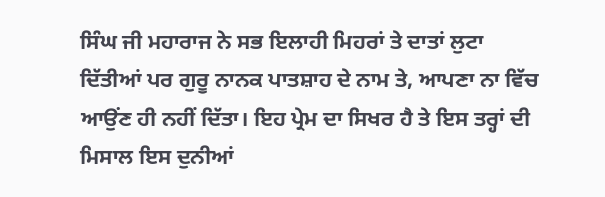ਸਿੰਘ ਜੀ ਮਹਾਰਾਜ ਨੇ ਸਭ ਇਲਾਹੀ ਮਿਹਰਾਂ ਤੇ ਦਾਤਾਂ ਲੁਟਾ ਦਿੱਤੀਆਂ ਪਰ ਗੁਰੂ ਨਾਨਕ ਪਾਤਸ਼ਾਹ ਦੇ ਨਾਮ ਤੇ, ਆਪਣਾ ਨਾ ਵਿੱਚ ਆਉਂਣ ਹੀ ਨਹੀਂ ਦਿੱਤਾ। ਇਹ ਪ੍ਰੇਮ ਦਾ ਸਿਖਰ ਹੈ ਤੇ ਇਸ ਤਰ੍ਹਾਂ ਦੀ ਮਿਸਾਲ ਇਸ ਦੁਨੀਆਂ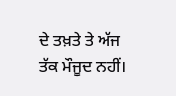ਦੇ ਤਖ਼ਤੇ ਤੇ ਅੱਜ ਤੱਕ ਮੌਜੂਦ ਨਹੀਂ।